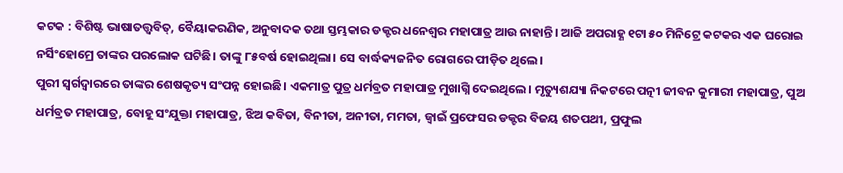କଟକ : ବିଶିଷ୍ଟ ଭାଷାତତ୍ତ୍ୱବିତ୍, ବୈୟାକରଣିକ, ଅନୁବାଦକ ତଥା ସ୍ତମ୍ଭକାର ଡକ୍ଟର ଧନେଶ୍ୱର ମହାପାତ୍ର ଆଉ ନାହାନ୍ତି। ଆଜି ଅପରାହ୍ଣ ୧ଟା ୫୦ ମିନିଟ୍ରେ କଟକର ଏକ ଘରୋଇ ନର୍ସିଂହୋମ୍ରେ ତାଙ୍କର ପରଲୋକ ଘଟିଛି। ତାଙ୍କୁ ୮୫ବର୍ଷ ହୋଇଥିଲା। ସେ ବାର୍ଦ୍ଧକ୍ୟଜନିତ ରୋଗରେ ପୀଡ଼ିତ ଥିଲେ।
ପୁରୀ ସ୍ୱର୍ଗଦ୍ୱାରରେ ତାଙ୍କର ଶେଷକୃତ୍ୟ ସଂପନ୍ନ ହୋଇଛି। ଏକମାତ୍ର ପୁତ୍ର ଧର୍ମବ୍ରତ ମହାପାତ୍ର ମୁଖାଗ୍ନି ଦେଇଥିଲେ। ମୃତ୍ୟୁଶଯ୍ୟା ନିକଟରେ ପତ୍ନୀ ଜୀବନ କୁମାରୀ ମହାପାତ୍ର, ପୁଅ ଧର୍ମବ୍ରତ ମହାପାତ୍ର, ବୋହୂ ସଂଯୁକ୍ତା ମହାପାତ୍ର, ଝିଅ କବିତା, ବିନୀତା, ଅନୀତା, ମମତା, ଜ୍ୱାଇଁ ପ୍ରଫେସର ଡକ୍ଟର ବିଜୟ ଶତପଥୀ, ପ୍ରଫୁଲ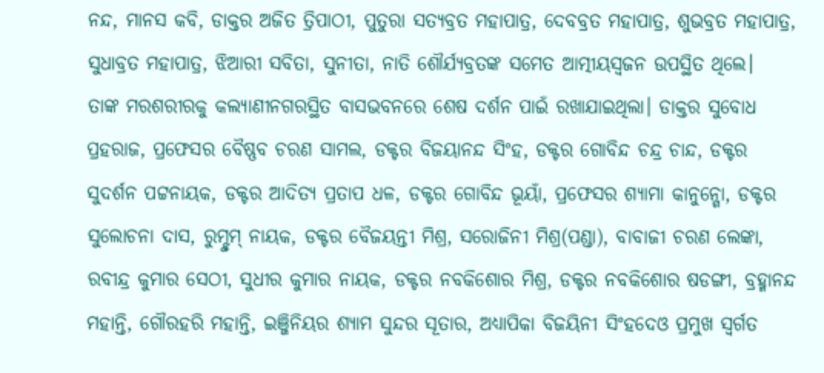ନନ୍ଦ, ମାନସ କବି, ଡାକ୍ତର ଅଜିତ ତ୍ରିପାଠୀ, ପୁତୁରା ସତ୍ୟବ୍ରତ ମହାପାତ୍ର, ଦେବବ୍ରତ ମହାପାତ୍ର, ଶୁଭବ୍ରତ ମହାପାତ୍ର, ସୁଧାବ୍ରତ ମହାପାତ୍ର, ଝିଆରୀ ସବିତା, ସୁନୀତା, ନାତି ଶୌର୍ଯ୍ୟବ୍ରତଙ୍କ ସମେତ ଆତ୍ମୀୟସ୍ୱଜନ ଉପସ୍ଥିତ ଥିଲେ।
ତାଙ୍କ ମରଶରୀରକୁ କଲ୍ୟାଣୀନଗରସ୍ଥିତ ବାସଭବନରେ ଶେଷ ଦର୍ଶନ ପାଇଁ ରଖାଯାଇଥିଲା। ଡାକ୍ତର ସୁବୋଧ ପ୍ରହରାଜ, ପ୍ରଫେସର ବୈଷ୍ଣବ ଚରଣ ସାମଲ, ଡକ୍ଟର ବିଜୟାନନ୍ଦ ସିଂହ, ଡକ୍ଟର ଗୋବିନ୍ଦ ଚନ୍ଦ୍ର ଚାନ୍ଦ, ଡକ୍ଟର ସୁଦର୍ଶନ ପଟ୍ଟନାୟକ, ଡକ୍ଟର ଆଦିତ୍ୟ ପ୍ରତାପ ଧଳ, ଡକ୍ଟର ଗୋବିନ୍ଦ ଭୂୟାଁ, ପ୍ରଫେସର ଶ୍ୟାମା କାନୁନ୍ଗୋ, ଡକ୍ଟର ସୁଲୋଚନା ଦାସ, ରୁମ୍ଝୁମ୍ ନାୟକ, ଡକ୍ଟର ବୈଜୟନ୍ତୀ ମିଶ୍ର, ସରୋଜିନୀ ମିଶ୍ର(ପଣ୍ଡା), ବାବାଜୀ ଚରଣ ଲେଙ୍କା, ରବୀନ୍ଦ୍ର କୁମାର ସେଠୀ, ସୁଧୀର କୁମାର ନାୟକ, ଡକ୍ଟର ନବକିଶୋର ମିଶ୍ର, ଡକ୍ଟର ନବକିଶୋର ଷଡଙ୍ଗୀ, ବ୍ରହ୍ମାନନ୍ଦ ମହାନ୍ତି, ଗୌରହରି ମହାନ୍ତି, ଇଞ୍ଜିନିୟର ଶ୍ୟାମ ସୁନ୍ଦର ସୂତାର, ଅଧ୍ୟାପିକା ବିଜୟିନୀ ସିଂହଦେଓ ପ୍ରମୁଖ ସ୍ୱର୍ଗତ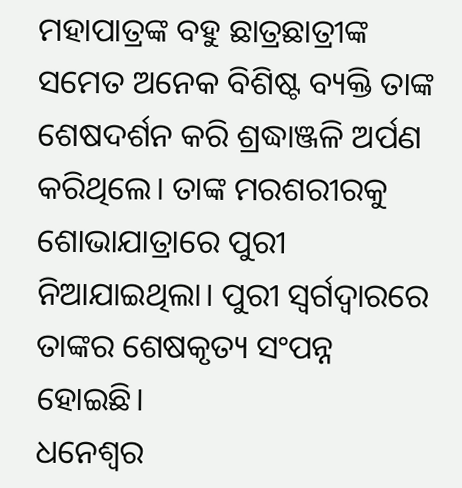ମହାପାତ୍ରଙ୍କ ବହୁ ଛାତ୍ରଛାତ୍ରୀଙ୍କ ସମେତ ଅନେକ ବିଶିଷ୍ଟ ବ୍ୟକ୍ତି ତାଙ୍କ ଶେଷଦର୍ଶନ କରି ଶ୍ରଦ୍ଧାଞ୍ଜଳି ଅର୍ପଣ କରିଥିଲେ। ତାଙ୍କ ମରଶରୀରକୁ ଶୋଭାଯାତ୍ରାରେ ପୁରୀ ନିଆଯାଇଥିଲା। ପୁରୀ ସ୍ୱର୍ଗଦ୍ୱାରରେ ତାଙ୍କର ଶେଷକୃତ୍ୟ ସଂପନ୍ନ ହୋଇଛି।
ଧନେଶ୍ୱର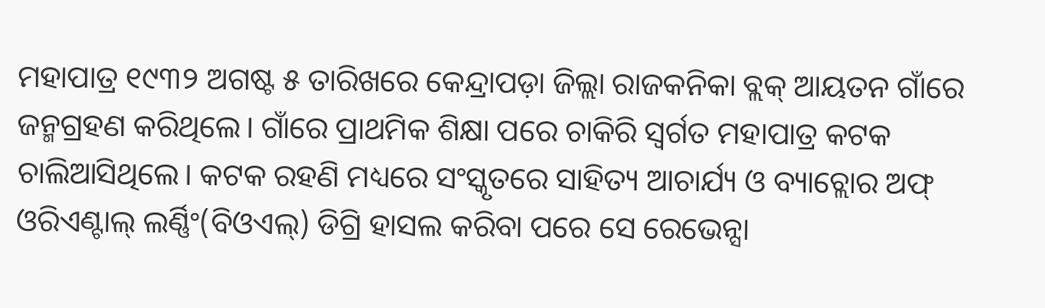ମହାପାତ୍ର ୧୯୩୨ ଅଗଷ୍ଟ ୫ ତାରିଖରେ କେନ୍ଦ୍ରାପଡ଼ା ଜିଲ୍ଲା ରାଜକନିକା ବ୍ଲକ୍ ଆୟତନ ଗାଁରେ ଜନ୍ମଗ୍ରହଣ କରିଥିଲେ। ଗାଁରେ ପ୍ରାଥମିକ ଶିକ୍ଷା ପରେ ଚାକିରି ସ୍ୱର୍ଗତ ମହାପାତ୍ର କଟକ ଚାଲିଆସିଥିଲେ। କଟକ ରହଣି ମଧ୍ୟରେ ସଂସ୍କୃତରେ ସାହିତ୍ୟ ଆଚାର୍ଯ୍ୟ ଓ ବ୍ୟାଚ୍ଲୋର ଅଫ୍ ଓରିଏଣ୍ଟାଲ୍ ଲର୍ଣ୍ଣିଂ(ବିଓଏଲ୍) ଡିଗ୍ରି ହାସଲ କରିବା ପରେ ସେ ରେଭେନ୍ସା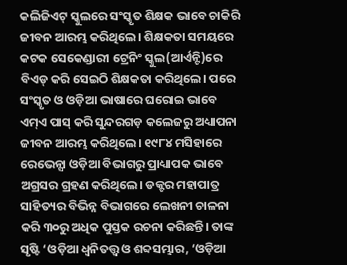କଲିଜିଏଟ୍ ସ୍କୁଲରେ ସଂସ୍କୃତ ଶିକ୍ଷକ ଭାବେ ଚାକିରି ଜୀବନ ଆରମ୍ଭ କରିଥିଲେ। ଶିକ୍ଷକତା ସମୟରେ କଟକ ସେକେଣ୍ଡାରୀ ଟ୍ରେନିଂ ସ୍କୁଲ(ଆର୍ଏନ୍ଟି)ରେ ବିଏଡ୍ କରି ସେଇଠି ଶିକ୍ଷକତା କରିଥିଲେ। ପରେ ସଂସ୍କୃତ ଓ ଓଡ଼ିଆ ଭାଷାରେ ଘରୋଇ ଭାବେ ଏମ୍ଏ ପାସ୍ କରି ସୁନ୍ଦରଗଡ଼ କଲେଜରୁ ଅଧ୍ୟାପନା ଜୀବନ ଆରମ୍ଭ କରିଥିଲେ। ୧୯୮୪ ମସିହାରେ ରେଭେନ୍ସା ଓଡ଼ିଆ ବିଭାଗରୁ ପ୍ରାଧ୍ୟାପକ ଭାବେ ଅଗ୍ରସର ଗ୍ରହଣ କରିଥିଲେ। ଡକ୍ଟର ମହାପାତ୍ର ସାହିତ୍ୟର ବିଭିନ୍ନ ବିଭାଗରେ ଲେଖନୀ ଚାଳନା କରି ୩୦ରୁ ଅଧିକ ପୁସ୍ତକ ରଚନା କରିଛନ୍ତି। ତାଙ୍କ ସୃଷ୍ଟି ‘ଓଡ଼ିଆ ଧ୍ୱନିତତ୍ତ୍ୱ ଓ ଶବ୍ଦସମ୍ଭାର, ‘ଓଡ଼ିଆ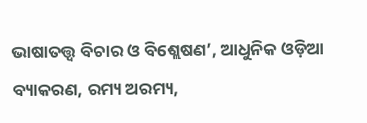ଭାଷାତତ୍ତ୍ୱ ବିଚାର ଓ ବିଶ୍ଲେଷଣ’, ଆଧୁନିକ ଓଡ଼ିଆ ବ୍ୟାକରଣ, ରମ୍ୟ ଅରମ୍ୟ,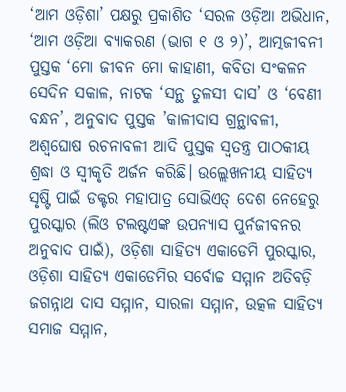‘ଆମ ଓଡ଼ିଶା’ ପକ୍ଷରୁ ପ୍ରକାଶିତ ‘ସରଳ ଓଡ଼ିଆ ଅଭିଧାନ, ‘ଆମ ଓଡ଼ିଆ ବ୍ୟାକରଣ (ଭାଗ ୧ ଓ ୨)’, ଆତ୍ମଜୀବନୀ ପୁସ୍ତକ ‘ମୋ ଜୀବନ ମୋ କାହାଣୀ, କବିତା ସଂକଳନ ସେଦିନ ସକାଳ, ନାଟକ ‘ସନ୍ଥ ତୁଳସୀ ଦାସ’ ଓ ‘ବେଣୀ ବନ୍ଧନ’, ଅନୁବାଦ ପୁସ୍ତକ ’କାଳୀଦାସ ଗ୍ରନ୍ଥାବଳୀ, ଅଶ୍ୱଘୋଷ ରଚନାବଳୀ ଆଦି ପୁସ୍ତକ ସ୍ୱତନ୍ତ୍ର ପାଠକୀୟ ଶ୍ରଦ୍ଧା ଓ ସ୍ୱୀକୃତି ଅର୍ଜନ କରିଛି। ଉଲ୍ଲେଖନୀୟ ସାହିତ୍ୟ ସୃଷ୍ଟି ପାଇଁ ଡକ୍ଟର ମହାପାତ୍ର ସୋଭିଏତ୍ ଦେଶ ନେହେରୁ ପୁରସ୍କାର (ଲିଓ ଟଲଷ୍ଟଏଙ୍କ ଉପନ୍ୟାସ ପୁର୍ନଜୀବନର ଅନୁବାଦ ପାଇଁ), ଓଡ଼ିଶା ସାହିତ୍ୟ ଏକାଡେମି ପୁରସ୍କାର, ଓଡ଼ିଶା ସାହିତ୍ୟ ଏକାଡେମିର ସର୍ବୋଚ୍ଚ ସମ୍ମାନ ଅତିବଡ଼ି ଜଗନ୍ନାଥ ଦାସ ସମ୍ମାନ, ସାରଳା ସମ୍ମାନ, ଉତ୍କଳ ସାହିତ୍ୟ ସମାଜ ସମ୍ମାନ,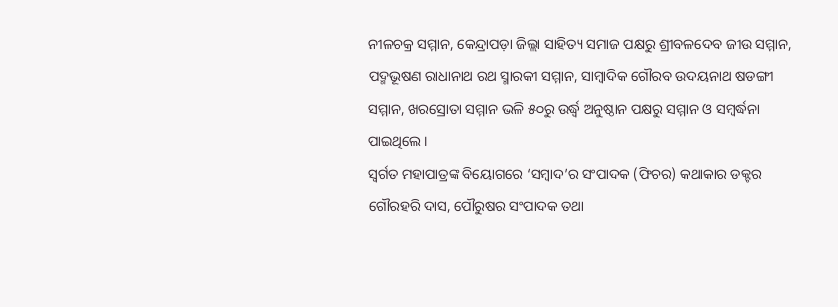ନୀଳଚକ୍ର ସମ୍ମାନ, କେନ୍ଦ୍ରାପଡ଼ା ଜିଲ୍ଲା ସାହିତ୍ୟ ସମାଜ ପକ୍ଷରୁ ଶ୍ରୀବଳଦେବ ଜୀଉ ସମ୍ମାନ, ପଦ୍ମଭୂଷଣ ରାଧାନାଥ ରଥ ସ୍ମାରକୀ ସମ୍ମାନ, ସାମ୍ବାଦିକ ଗୌରବ ଉଦୟନାଥ ଷଡଙ୍ଗୀ ସମ୍ମାନ, ଖରସ୍ରୋତା ସମ୍ମାନ ଭଳି ୫୦ରୁ ଉର୍ଦ୍ଧ୍ୱ ଅନୁଷ୍ଠାନ ପକ୍ଷରୁ ସମ୍ମାନ ଓ ସମ୍ବର୍ଦ୍ଧନା ପାଇଥିଲେ।
ସ୍ୱର୍ଗତ ମହାପାତ୍ରଙ୍କ ବିୟୋଗରେ ‘ସମ୍ବାଦ’ର ସଂପାଦକ (ଫିଚର) କଥାକାର ଡକ୍ଟର ଗୌରହରି ଦାସ, ପୌରୁଷର ସଂପାଦକ ତଥା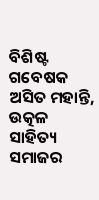ବିଶିଷ୍ଟ ଗବେଷକ ଅସିତ ମହାନ୍ତି, ଉତ୍କଳ ସାହିତ୍ୟ ସମାଜର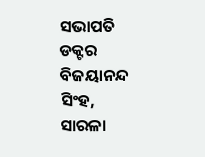ସଭାପତି ଡକ୍ଟର ବିଜୟାନନ୍ଦ ସିଂହ, ସାରଳା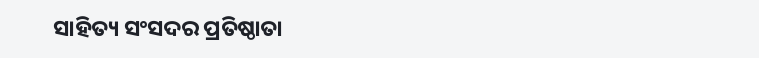ସାହିତ୍ୟ ସଂସଦର ପ୍ରତିଷ୍ଠାତା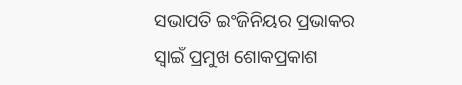ସଭାପତି ଇଂଜିନିୟର ପ୍ରଭାକର ସ୍ୱାଇଁ ପ୍ରମୁଖ ଶୋକପ୍ରକାଶ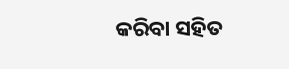କରିବା ସହିତ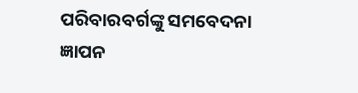ପରିବାରବର୍ଗଙ୍କୁ ସମବେଦନା ଜ୍ଞାପନ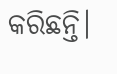କରିଛନ୍ତି।